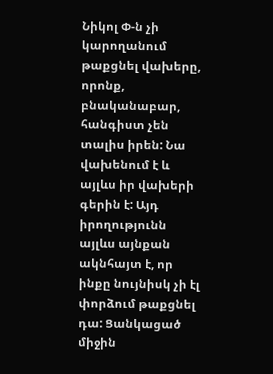Նիկոլ Փ-ն չի կարողանում թաքցնել վախերը, որոնք, բնականաբար, հանգիստ չեն տալիս իրեն: Նա վախենում է և այլևս իր վախերի գերին է: Այդ իրողությունն այլևս այնքան ակնհայտ է, որ ինքը նույնիսկ չի էլ փորձում թաքցնել դա: Ցանկացած միջին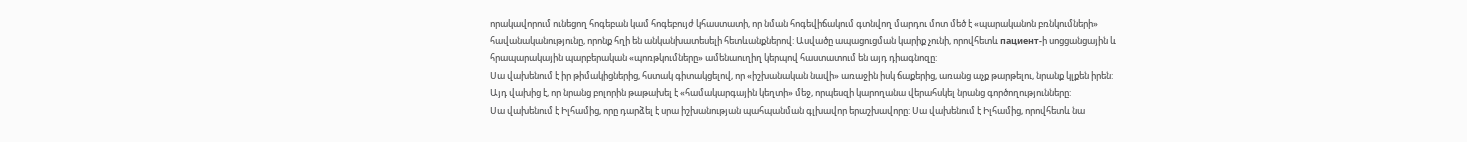որակավորում ունեցող հոգեբան կամ հոգեբույժ կհաստատի, որ նման հոգեվիճակում գտնվող մարդու մոտ մեծ է «պարականոն բռնկումների» հավանականությունը, որոնք հղի են անկանխատեսելի հետևանքներով: Ասվածը ապացուցման կարիք չունի, որովհետև пациент-ի սոցցանցային և հրապարակային պարբերական «պոռթկումները» ամենաուղիղ կերպով հաստատում են այդ դիագնոզը:
Սա վախենում է իր թիմակիցներից, հստակ գիտակցելով, որ «իշխանական նավի» առաջին իսկ ճաքերից, առանց աչք թարթելու, նրանք կլքեն իրեն: Այդ վախից է, որ նրանց բոլորին թաթախել է «համակարգային կեղտի» մեջ, որպեսզի կարողանա վերահսկել նրանց գործողությունները:
Սա վախենում է Իլհամից, որը դարձել է սրա իշխանության պահպանման գլխավոր երաշխավորը: Սա վախենում է Իլհամից, որովհետև նա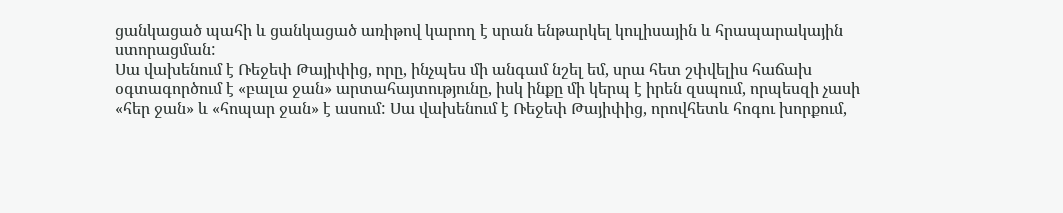ցանկացած պահի և ցանկացած առիթով կարող է սրան ենթարկել կուլիսային և հրապարակային ստորացման:
Սա վախենում է Ռեջեփ Թայիփից, որը, ինչպես մի անգամ նշել եմ, սրա հետ շփվելիս հաճախ օգտագործում է «բալա ջան» արտահայտությունը, իսկ ինքը մի կերպ է իրեն զսպում, որպեսզի չասի «հեր ջան» և «հոպար ջան» է ասում: Սա վախենում է Ռեջեփ Թայիփից, որովհետև հոգու խորքում,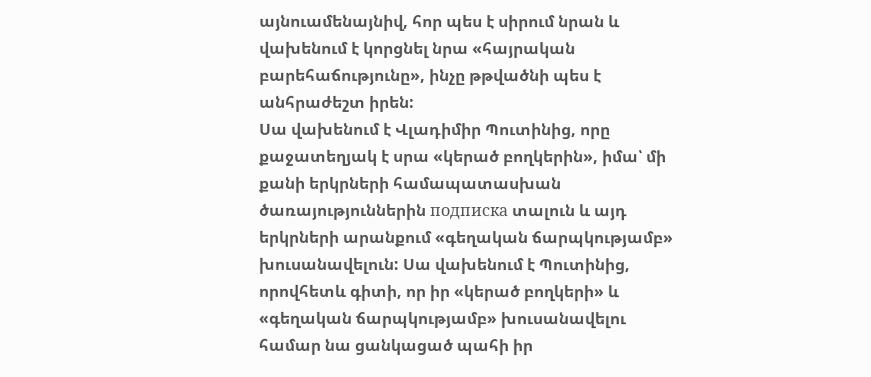այնուամենայնիվ, հոր պես է սիրում նրան և վախենում է կորցնել նրա «հայրական բարեհաճությունը», ինչը թթվածնի պես է անհրաժեշտ իրեն:
Սա վախենում է Վլադիմիր Պուտինից, որը քաջատեղյակ է սրա «կերած բողկերին», իմա՝ մի քանի երկրների համապատասխան ծառայություններին подписка տալուն և այդ երկրների արանքում «գեղական ճարպկությամբ» խուսանավելուն: Սա վախենում է Պուտինից, որովհետև գիտի, որ իր «կերած բողկերի» և «գեղական ճարպկությամբ» խուսանավելու համար նա ցանկացած պահի իր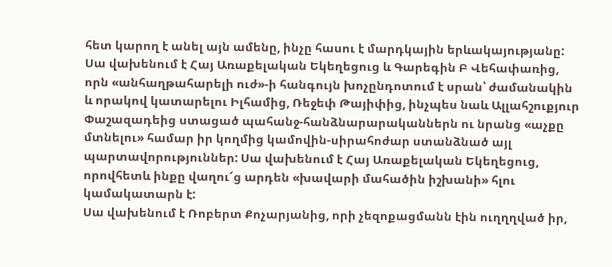հետ կարող է անել այն ամենը, ինչը հասու է մարդկային երևակայությանը:
Սա վախենում է Հայ Առաքելական Եկեղեցուց և Գարեգին Բ Վեհափառից, որն «անհաղթահարելի ուժ»-ի հանգույն խոչընդոտում է սրան՝ ժամանակին և որակով կատարելու Իլհամից, Ռեջեփ Թայիփից, ինչպես նաև Ալլահշուքյուր Փաշազադեից ստացած պահանջ-հանձնարարականներն ու նրանց «աչքը մտնելու» համար իր կողմից կամովին-սիրահոժար ստանձնած այլ պարտավորություններ: Սա վախենում է Հայ Առաքելական Եկեղեցուց, որովհետև ինքը վաղու՜ց արդեն «խավարի մահածին իշխանի» հլու կամակատարն է:
Սա վախենում է Ռոբերտ Քոչարյանից, որի չեզոքացմանն էին ուղղղված իր,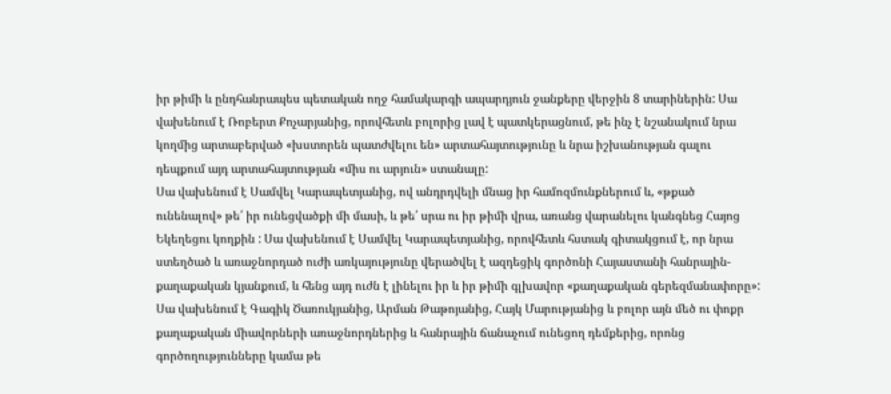իր թիմի և ընդհանրապես պետական ողջ համակարգի ապարդյուն ջանքերը վերջին 8 տարիներին: Սա վախենում է Ռոբերտ Քոչարյանից, որովհետև բոլորից լավ է պատկերացնում, թե ինչ է նշանակում նրա կողմից արտաբերված «խստորեն պատժվելու են» արտահայտությունը և նրա իշխանության գալու դեպքում այդ արտահայտության «միս ու արյուն» ստանալը:
Սա վախենում է Սամվել Կարապետյանից, ով անդրդվելի մնաց իր համոզմունքներում և, «թքած ունենալով» թե՛ իր ունեցվածքի մի մասի, և թե՛ սրա ու իր թիմի վրա, առանց վարանելու կանգնեց Հայոց Եկեղեցու կողքին : Սա վախենում է Սամվել Կարապետյանից, որովհետև հստակ գիտակցում է, որ նրա ստեղծած և առաջնորդած ուժի առկայությունը վերածվել է ազդեցիկ գործոնի Հայաստանի հանրային-քաղաքական կյանքում, և հենց այդ ուժն է լինելու իր և իր թիմի գլխավոր «քաղաքական գերեզմանափորը»:
Սա վախենում է Գագիկ Ծառուկյանից, Արման Թաթոյանից, Հայկ Մարությանից և բոլոր այն մեծ ու փոքր քաղաքական միավորների առաջնորդներից և հանրային ճանաչում ունեցող դեմքերից, որոնց գործողությունները կամա թե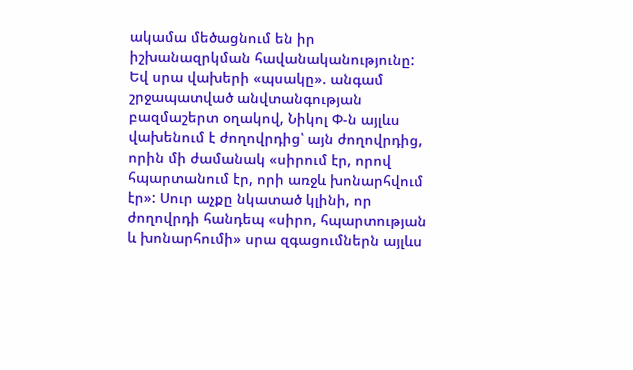ակամա մեծացնում են իր իշխանազրկման հավանականությունը:
Եվ սրա վախերի «պսակը». անգամ շրջապատված անվտանգության բազմաշերտ օղակով, Նիկոլ Փ-ն այլևս վախենում է ժողովրդից՝ այն ժողովրդից, որին մի ժամանակ «սիրում էր, որով հպարտանում էր, որի առջև խոնարհվում էր»: Սուր աչքը նկատած կլինի, որ ժողովրդի հանդեպ «սիրո, հպարտության և խոնարհումի» սրա զգացումներն այլևս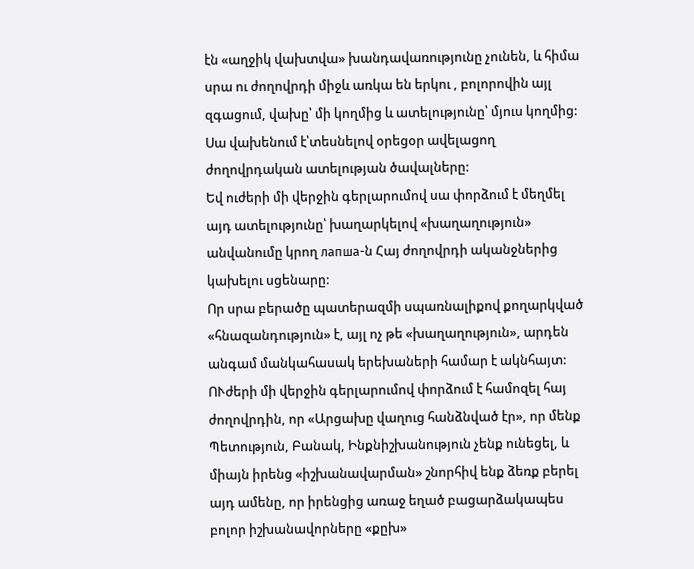էն «աղջիկ վախտվա» խանդավառությունը չունեն, և հիմա սրա ու ժողովրդի միջև առկա են երկու , բոլորովին այլ զգացում, վախը՝ մի կողմից և ատելությունը՝ մյուս կողմից: Սա վախենում է՝տեսնելով օրեցօր ավելացող ժողովրդական ատելության ծավալները:
Եվ ուժերի մի վերջին գերլարումով սա փորձում է մեղմել այդ ատելությունը՝ խաղարկելով «խաղաղություն» անվանումը կրող лапша-ն Հայ ժողովրդի ականջներից կախելու սցենարը:
Որ սրա բերածը պատերազմի սպառնալիքով քողարկված «հնազանդություն» է, այլ ոչ թե «խաղաղություն», արդեն անգամ մանկահասակ երեխաների համար է ակնհայտ:
ՈՒժերի մի վերջին գերլարումով փորձում է համոզել հայ ժողովրդին, որ «Արցախը վաղուց հանձնված էր», որ մենք Պետություն, Բանակ, Ինքնիշխանություն չենք ունեցել, և միայն իրենց «իշխանավարման» շնորհիվ ենք ձեռք բերել այդ ամենը, որ իրենցից առաջ եղած բացարձակապես բոլոր իշխանավորները «քըխ»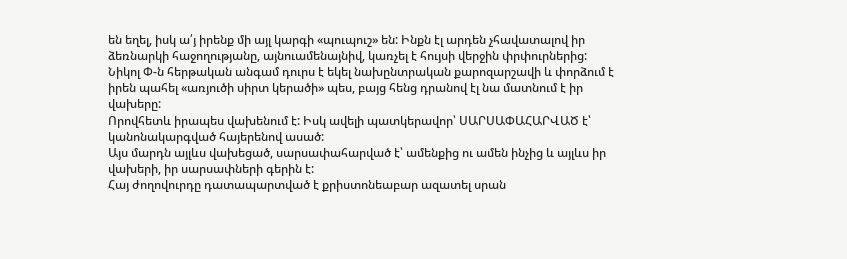են եղել, իսկ ա՛յ իրենք մի այլ կարգի «պուպուշ» են: Ինքն էլ արդեն չհավատալով իր ձեռնարկի հաջողությանը, այնուամենայնիվ, կառչել է հույսի վերջին փրփուրներից:
Նիկոլ Փ-ն հերթական անգամ դուրս է եկել նախընտրական քարոզարշավի և փորձում է իրեն պահել «առյուծի սիրտ կերածի» պես, բայց հենց դրանով էլ նա մատնում է իր վախերը:
Որովհետև իրապես վախենում է: Իսկ ավելի պատկերավոր՝ ՍԱՐՍԱՓԱՀԱՐՎԱԾ է՝ կանոնակարգված հայերենով ասած:
Այս մարդն այլևս վախեցած, սարսափահարված է՝ ամենքից ու ամեն ինչից և այլևս իր վախերի, իր սարսափների գերին է:
Հայ ժողովուրդը դատապարտված է քրիստոնեաբար ազատել սրան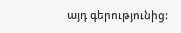այդ գերությունից: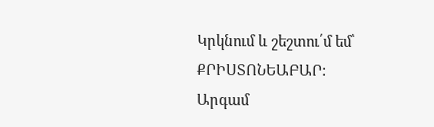Կրկնում և շեշտու՛մ եմ՝ ՔՐԻՍՏՈՆԵԱԲԱՐ:
Արգամ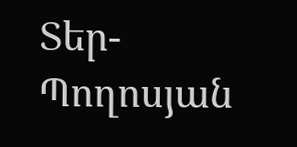Տեր-Պողոսյան